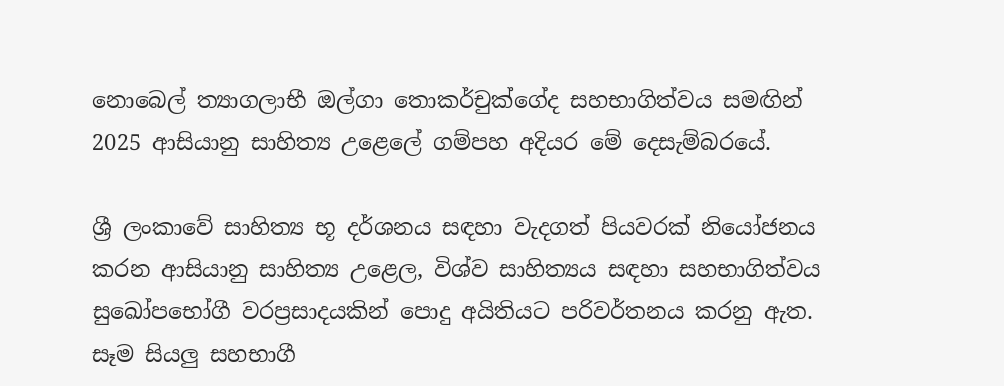නොබෙල් ත්‍යාගලාභී ඔල්ගා තොකර්චුක්ගේද සහභාගිත්වය සමඟින් 2025 ආසියානු සාහිත්‍ය උළෙලේ ගම්පහ අදියර මේ දෙසැම්බරයේ.

ශ්‍රී ලංකාවේ සාහිත්‍ය භූ දර්ශනය සඳහා වැදගත් පියවරක් නියෝජනය කරන ආසියානු සාහිත්‍ය උළෙල, විශ්ව සාහිත්‍යය සඳහා සහභාගිත්වය සුඛෝපභෝගී වරප්‍රසාදයකින් පොදු අයිතියට පරිවර්තනය කරනු ඇත. සෑම සියලු සහභාගී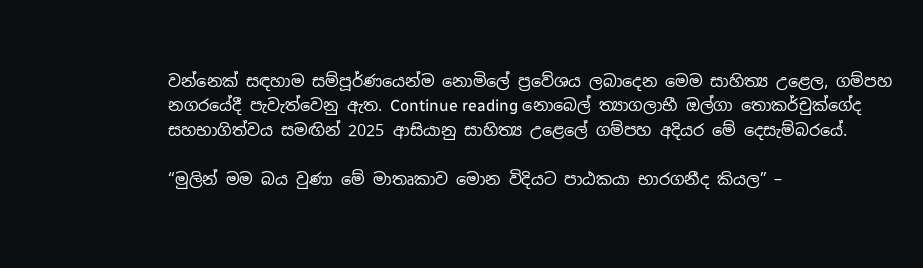වන්නෙක් සඳහාම සම්පූර්ණයෙන්ම නොමිලේ ප්‍රවේශය ලබාදෙන මෙම සාහිත්‍ය උළෙල, ගම්පහ නගරයේදී පැවැත්වෙනු ඇත. Continue reading නොබෙල් ත්‍යාගලාභී ඔල්ගා තොකර්චුක්ගේද සහභාගිත්වය සමඟින් 2025 ආසියානු සාහිත්‍ය උළෙලේ ගම්පහ අදියර මේ දෙසැම්බරයේ.

“මුලින් මම බය වුණා මේ මාතෘකාව මොන විදියට පාඨකයා භාරගනීද කියල” –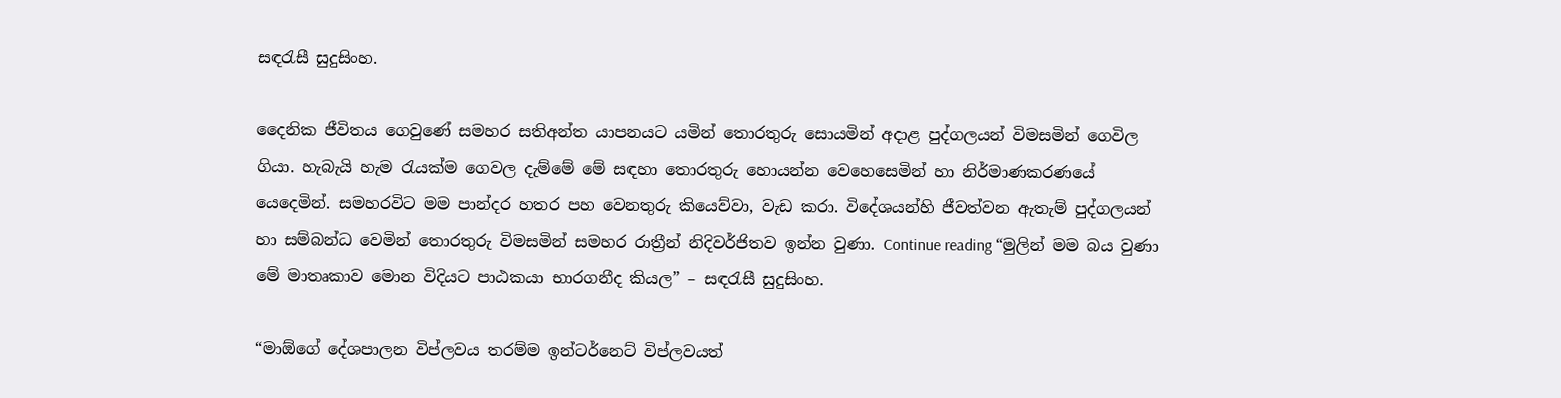සඳරැසී සුදුසිංහ.

දෛනික ජීවිතය ගෙවුණේ සමහර සතිඅන්ත යාපනයට යමින් තොරතුරු සොයමින් අදාළ පුද්ගලයන් විමසමින් ගෙවිල ගියා. හැබැයි හැම රැයක්ම ගෙවල දැම්මේ මේ සඳහා තොරතුරු හොයන්න වෙහෙසෙමින් හා නිර්මාණකරණයේ යෙදෙමින්. සමහරවිට මම පාන්දර හතර පහ වෙනතුරු කියෙව්වා, වැඩ කරා. විදේශයන්හි ජීවත්වන ඇතැම් පුද්ගලයන් හා සම්බන්ධ වෙමින් තොරතුරු විමසමින් සමහර රාත්‍රීන් නිදිවර්ජිතව ඉන්න වුණා. Continue reading “මුලින් මම බය වුණා මේ මාතෘකාව මොන විදියට පාඨකයා භාරගනීද කියල” – සඳරැසී සුදුසිංහ.

“මාඕගේ දේශපාලන විප්ලවය තරම්ම ඉන්ටර්නෙට් විප්ලවයත්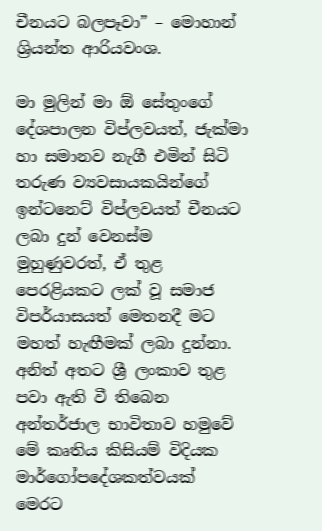චීනයට බලපෑවා” – මොහාන් ශ්‍රියන්ත ආරියවංශ.

මා මුලින් මා ඕ සේතුංගේ දේශපාලන විප්ලවයත්, ජැක්මා හා සමානව නැගී එමින් සිටි තරුණ ව්‍යවසායකයින්ගේ ඉන්ටනෙට් විප්ලවයත් චීනයට ලබා දුන් වෙනස්ම මුහුණුවරත්, ඒ තුළ පෙරළියකට ලක් වූ සමාජ විපර්යාසයත් මෙතනදී මට මහත් හැඟීමක් ලබා දුන්නා. අනිත් අතට ශ්‍රී ලංකාව තුළ පවා ඇති වී තිබෙන අන්තර්ජාල භාවිතාව හමුවේ මේ කෘතිය කිසියම් විදියක මාර්ගෝපදේශකත්වයක් මෙරට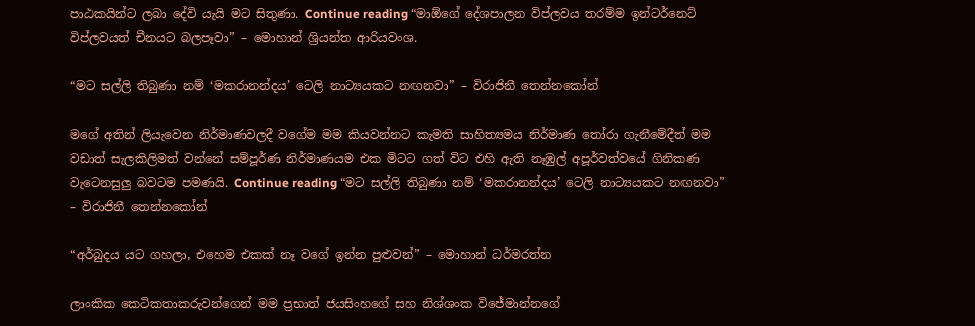පාඨකයින්ට ලබා දේවි යැයි මට සිතුණා. Continue reading “මාඕගේ දේශපාලන විප්ලවය තරම්ම ඉන්ටර්නෙට් විප්ලවයත් චීනයට බලපෑවා” – මොහාන් ශ්‍රියන්ත ආරියවංශ.

“මට සල්ලි තිබුණා නම් ‘මකරානන්දය’ ටෙලි නාට්‍යයකට නඟනවා” – විරාජිනී තෙන්නකෝන්

මගේ අතින් ලියැවෙන නිර්මාණවලදී වගේම මම කියවන්නට කැමති සාහිත්‍යමය නිර්මාණ තෝරා ගැනීමේදීත් මම වඩාත් සැලකිලිමත් වන්නේ සම්පූර්ණ නිර්මාණයම එක මිටට ගත් විට එහි ඇති නෑඹුල් අපූර්වත්වයේ ගිනිකණ වැටෙනසුලු බවටම පමණයි. Continue reading “මට සල්ලි තිබුණා නම් ‘මකරානන්දය’ ටෙලි නාට්‍යයකට නඟනවා” – විරාජිනී තෙන්නකෝන්

“අර්බුදය යට ගහලා, එහෙම එකක් නෑ වගේ ඉන්න පුළුවන්” – මොහාන් ධර්මරත්න

ලාංකික කෙටිකතාකරුවන්ගෙන් මම ප්‍රභාත් ජයසිංහගේ සහ නිශ්ශංක විජේමාන්නගේ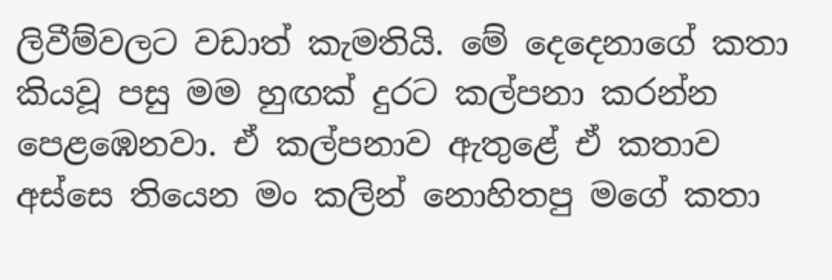ලිවීම්වලට වඩාත් කැමතියි. මේ දෙදෙනාගේ කතා කියවූ පසු මම හුඟක් දුරට කල්පනා කරන්න පෙළඹෙනවා. ඒ කල්පනාව ඇතුළේ ඒ කතාව අස්සෙ තියෙන මං කලින් නොහිතපු මගේ කතා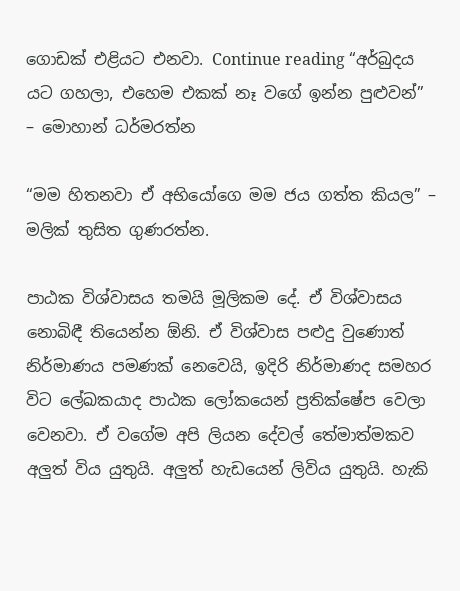ගොඩක් එළියට එනවා. Continue reading “අර්බුදය යට ගහලා, එහෙම එකක් නෑ වගේ ඉන්න පුළුවන්” – මොහාන් ධර්මරත්න

“මම හිතනවා ඒ අභියෝගෙ මම ජය ගත්ත කියල” – මලික් තුසිත ගුණරත්න.

පාඨක විශ්වාසය තමයි මූලිකම දේ. ඒ විශ්වාසය නොබිඳී තියෙන්න ඕනි. ඒ විශ්වාස පළුදු වුණොත් නිර්මාණය පමණක් නෙවෙයි, ඉදිරි නිර්මාණද සමහර විට ලේඛකයාද පාඨක ලෝකයෙන් ප්‍රතික්ෂේප වෙලා වෙනවා. ඒ වගේම අපි ලියන දේවල් තේමාත්මකව අලුත් විය යුතුයි. අලුත් හැඩයෙන් ලිවිය යුතුයි. හැකි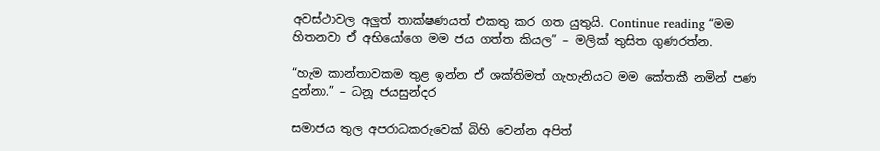අවස්ථාවල අලුත් තාක්ෂණයත් එකතු කර ගත යුතුයි. Continue reading “මම හිතනවා ඒ අභියෝගෙ මම ජය ගත්ත කියල” – මලික් තුසිත ගුණරත්න.

“හැම කාන්තාවකම තුළ ඉන්න ඒ ශක්තිමත් ගැහැනියට මම කේතකී නමින් පණ දුන්නා.” – ධනූ ජයසුන්දර

සමාජය තුල අපරාධකරුවෙක් බිහි වෙන්න අපිත්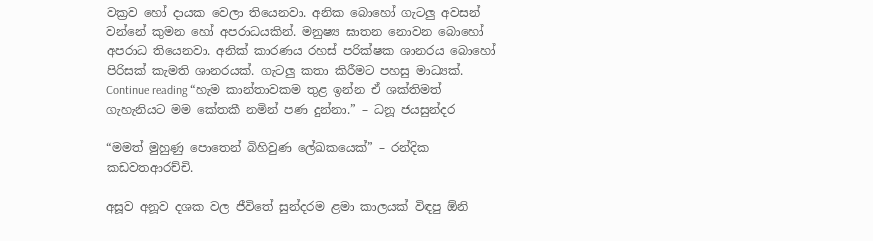වක්‍රව හෝ දායක වෙලා තියෙනවා. අනික බොහෝ ගැටලු අවසන් වන්නේ කුමන හෝ අපරාධයකින්. මනුෂ්‍ය ඝාතන නොවන බොහෝ අපරාධ තියෙනවා. අනික් කාරණය රහස් පරික්ෂක ශානරය බොහෝ පිරිසක් කැමති ශානරයක්. ගැටලු කතා කිරීමට පහසු මාධ්‍යක්. Continue reading “හැම කාන්තාවකම තුළ ඉන්න ඒ ශක්තිමත් ගැහැනියට මම කේතකී නමින් පණ දුන්නා.” – ධනූ ජයසුන්දර

“මමත් මුහුණු පොතෙන් බිහිවුණ ලේඛකයෙක්” – රන්දික කඩවතආරච්චි.

අසූව අනූව දශක වල ජීවිතේ සුන්දරම ළමා කාලයක් විඳපු ඕනි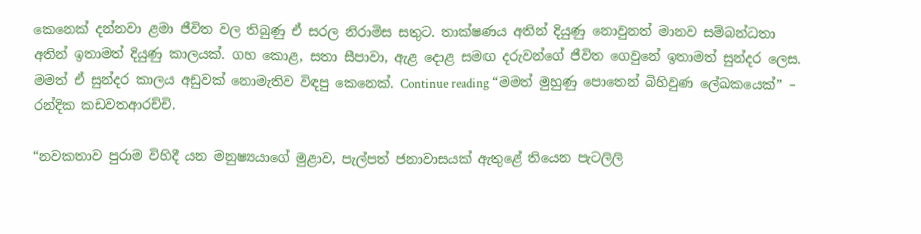කෙනෙක් දන්නවා ළමා ජීවිත වල තිබුණු ඒ සරල නිරාමිස සතුට. තාක්ෂණය අතින් දියුණු නොවුනත් මානව සම්බන්ධතා අතින් ඉතාමත් දියුණු කාලයක්. ගහ කොළ, සතා සීපාවා, ඇළ දොළ සමඟ දරුවන්ගේ ජීවිත ගෙවුනේ ඉතාමත් සුන්දර ලෙස. මමත් ඒ සුන්දර කාලය අඩුවක් නොමැතිව විඳපු කෙනෙක්. Continue reading “මමත් මුහුණු පොතෙන් බිහිවුණ ලේඛකයෙක්” – රන්දික කඩවතආරච්චි.

“නවකතාව පුරාම විහිදී යන මනුෂ්‍යයාගේ මුළාව, පැල්පත් ජනාවාසයක් ඇතුළේ තියෙන පැටලිලි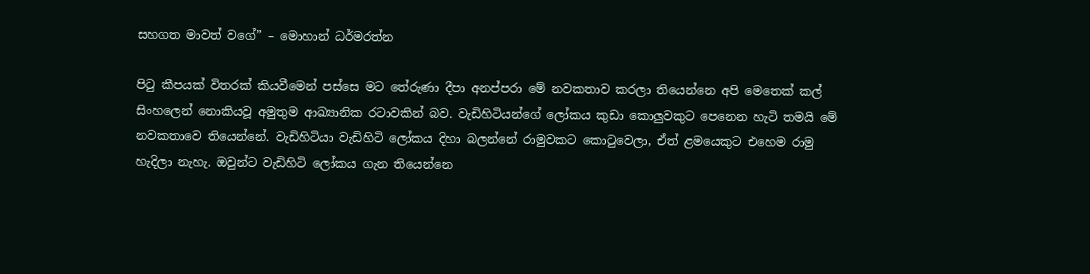සහගත මාවත් වගේ” – මොහාන් ධර්මරත්න

පිටු කීපයක් විතරක් කියවීමෙන් පස්සෙ මට තේරුණා දීපා අනප්පරා මේ නවකතාව කරලා තියෙන්නෙ අපි මෙතෙක් කල් සිංහලෙන් නොකියවූ අමුතුම ආඛ්‍යානික රටාවකින් බව. වැඩිහිටියන්ගේ ලෝකය කුඩා කොලුවකුට පෙනෙන හැටි තමයි මේ නවකතාවෙ තියෙන්නේ. වැඩිහිටියා වැඩිහිටි ලෝකය දිහා බලන්නේ රාමුවකට කොටුවෙලා, ඒත් ළමයෙකුට එහෙම රාමු හැදිලා නැහැ. ඔවුන්ට වැඩිහිටි ලෝකය ගැන තියෙන්නෙ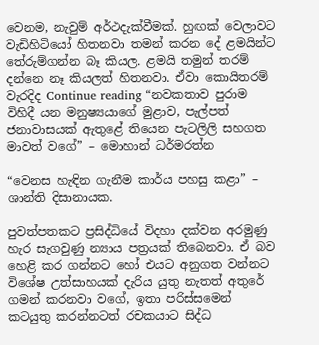වෙනම, නැවුම් අර්ථදැක්වීමක්. හුඟක් වෙලාවට වැඩිහිටියෝ හිතනවා තමන් කරන දේ ළමයින්ට තේරුම්ගන්න බෑ කියල. ළමයි තමුන් තරම් දන්නෙ නෑ කියලත් හිතනවා. ඒවා කොයිතරම් වැරදිද Continue reading “නවකතාව පුරාම විහිදී යන මනුෂ්‍යයාගේ මුළාව, පැල්පත් ජනාවාසයක් ඇතුළේ තියෙන පැටලිලි සහගත මාවත් වගේ” – මොහාන් ධර්මරත්න

“වෙනස හැඳින ගැනීම කාර්ය පහසු කළා” – ශාන්ති දිසානායක.

පුවත්පතකට ප්‍රසිද්ධියේ විදහා දක්වන අරමුණු හැර සැගවුණු න්‍යාය පත්‍රයක් තිබෙනවා. ඒ බව හෙළි කර ගන්නට හෝ එයට අනුගත වන්නට විශේෂ උත්සාහයක් දැරිය යුතු නැතත් අතුරේ ගමන් කරනවා වගේ, ඉතා පරිස්සමෙන් කටයුතු කරන්නටත් රචකයාට සිද්ධ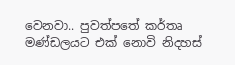වෙනවා.. පුවත්පතේ කර්තෘ මණ්ඩලයට එක් නොවි නිදහස්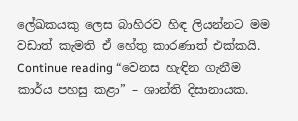ලේඛකයකු ලෙස බාහිරව හිඳ ලියන්නට මම වඩාත් කැමති ඒ හේතු කාරණාත් එක්කයි. Continue reading “වෙනස හැඳින ගැනීම කාර්ය පහසු කළා” – ශාන්ති දිසානායක.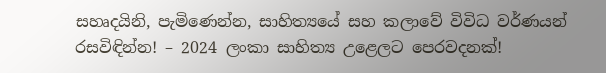සහෘදයිනි, පැමිණෙන්න, සාහිත්‍යයේ සහ කලාවේ විවිධ වර්ණයන් රසවිඳින්න! – 2024 ලංකා සාහිත්‍ය උළෙලට පෙරවදනක්!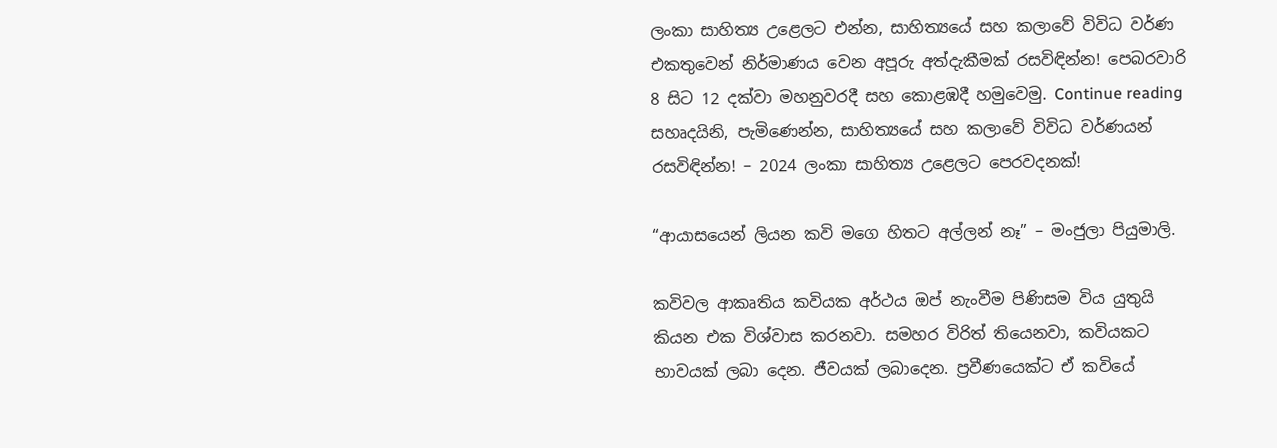ලංකා සාහිත්‍ය උළෙලට එන්න, සාහිත්‍යයේ සහ කලාවේ විවිධ වර්ණ එකතුවෙන් නිර්මාණය වෙන අපූරු අත්දැකීමක් රසවිඳින්න! පෙබරවාරි 8 සිට 12 දක්වා මහනුවරදී සහ කොළඹදී හමුවෙමු. Continue reading සහෘදයිනි, පැමිණෙන්න, සාහිත්‍යයේ සහ කලාවේ විවිධ වර්ණයන් රසවිඳින්න! – 2024 ලංකා සාහිත්‍ය උළෙලට පෙරවදනක්!

“ආයාසයෙන් ලියන කවි මගෙ හිතට අල්ලන් නෑ” – මංජුලා පියුමාලි.

කවිවල ආකෘතිය කවියක අර්ථය ඔප් නැංවීම පිණිසම විය යුතුයි කියන එක විශ්වාස කරනවා. සමහර විරිත් තියෙනවා, කවියකට භාවයක් ලබා දෙන. ජීවයක් ලබාදෙන. ප්‍රවීණයෙක්ට ඒ කවියේ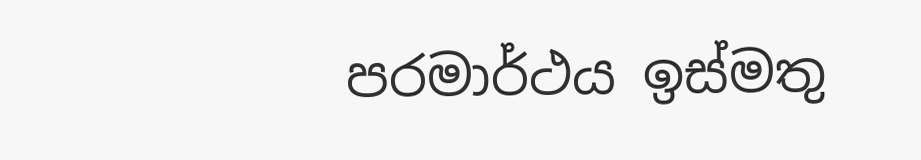පරමාර්ථය ඉස්මතු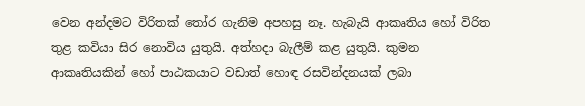වෙන අන්දමට විරිතක් තෝර ගැනිම අපහසු නෑ. හැබැයි ආකෘතිය හෝ විරිත තුළ කවියා සිර නොවිය යුතුයි. අත්හදා බැලීම් කළ යුතුයි. කුමන ආකෘතියකින් හෝ පාඨකයාට වඩාත් හොඳ රසවින්දනයක් ලබා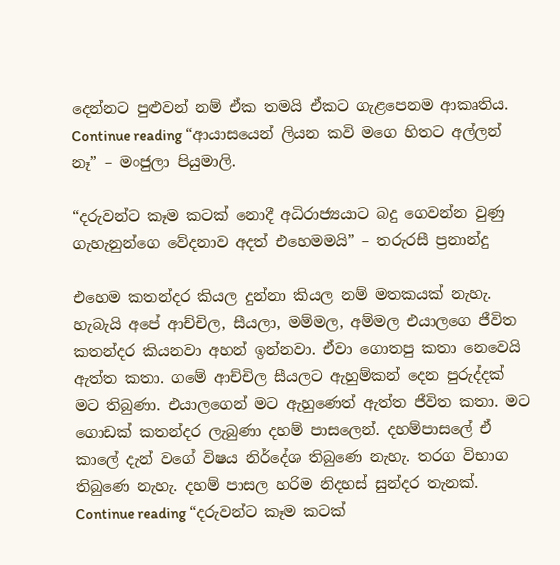දෙන්නට පුළුවන් නම් ඒක තමයි ඒකට ගැළපෙනම ආකෘතිය. Continue reading “ආයාසයෙන් ලියන කවි මගෙ හිතට අල්ලන් නෑ” – මංජුලා පියුමාලි.

“දරුවන්ට කෑම කටක් නොදී අධිරාජ්‍යයාට බදු ගෙවන්න වුණු ගැහැනුන්ගෙ වේදනාව අදත් එහෙමමයි” – තරුරසී ප්‍රනාන්දු

එහෙම කතන්දර කියල දුන්නා කියල නම් මතකයක් නැහැ. හැබැයි අපේ ආච්චිල, සීයලා, මම්මල, අම්මල එයාලගෙ ජීවිත කතන්දර කියනවා අහන් ඉන්නවා. ඒවා ගොතපු කතා නෙවෙයි ඇත්ත කතා. ගමේ ආච්චිල සීයලට ඇහුම්කන් දෙන පුරුද්දක් මට තිබුණා. එයාලගෙන් මට ඇහුණෙත් ඇත්ත ජීවිත කතා. මට ගොඩක් කතන්දර ලැබුණා දහම් පාසලෙන්. දහම්පාසලේ ඒ කාලේ දැන් වගේ විෂය නිර්දේශ තිබුණෙ නැහැ. තරග විභාග තිබුණෙ නැහැ. දහම් පාසල හරිම නිදහස් සුන්දර තැනක්. Continue reading “දරුවන්ට කෑම කටක්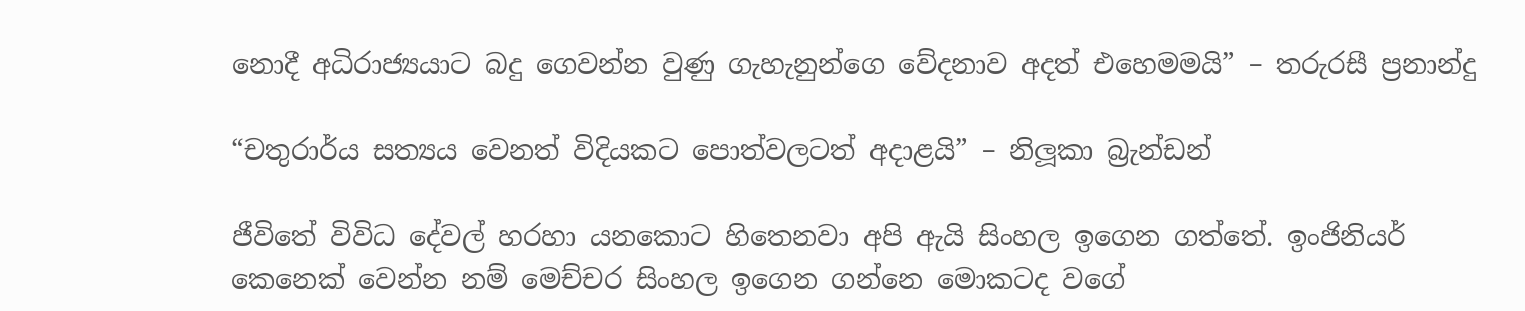නොදී අධිරාජ්‍යයාට බදු ගෙවන්න වුණු ගැහැනුන්ගෙ වේදනාව අදත් එහෙමමයි” – තරුරසී ප්‍රනාන්දු

“චතුරාර්ය සත්‍යය වෙනත් විදියකට පොත්වලටත් අදාළයි” – නිලූකා බ්‍රැන්ඩන්

ජීවිතේ විවිධ දේවල් හරහා යනකොට හිතෙනවා අපි ඇයි සිංහල ඉගෙන ගත්තේ. ඉංජිනියර් කෙනෙක් වෙන්න නම් මෙච්චර සිංහල ඉගෙන ගන්නෙ මොකටද වගේ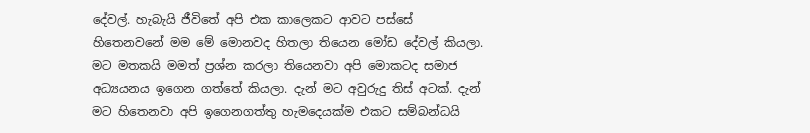දේවල්. හැබැයි ජීවිතේ අපි එක කාලෙකට ආවට පස්සේ හිතෙනවනේ මම මේ මොනවද හිතලා තියෙන මෝඩ දේවල් කියලා. මට මතකයි මමත් ප්‍රශ්න කරලා තියෙනවා අපි මොකටද සමාජ අධ්‍යයනය ඉගෙන ගත්තේ කියලා. දැන් මට අවුරුදු තිස් අටක්. දැන් මට හිතෙනවා අපි ඉගෙනගත්තු හැමදෙයක්ම එකට සම්බන්ධයි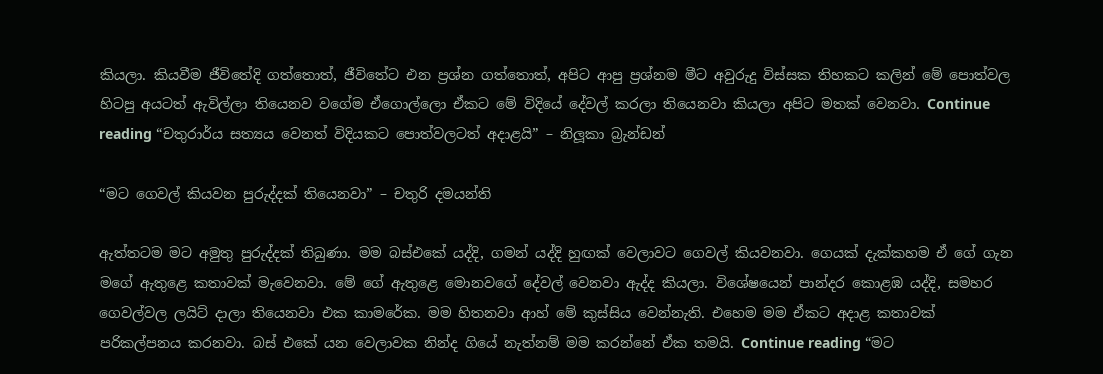කියලා. කියවීම ජීවිතේදි ගත්තොත්, ජීවිතේට එන ප්‍රශ්න ගත්තොත්, අපිට ආපු ප්‍රශ්නම මීට අවුරුදු විස්සක තිහකට කලින් මේ පොත්වල හිටපු අයටත් ඇවිල්ලා තියෙනව වගේම ඒගොල්ලො ඒකට මේ විදියේ දේවල් කරලා තියෙනවා කියලා අපිට මතක් වෙනවා. Continue reading “චතුරාර්ය සත්‍යය වෙනත් විදියකට පොත්වලටත් අදාළයි” – නිලූකා බ්‍රැන්ඩන්

“මට ගෙවල් කියවන පුරුද්දක් තියෙනවා” – චතුරි දමයන්ති

ඇත්තටම මට අමුතු පුරුද්දක් තිබුණා. මම බස්එකේ යද්දි, ගමන් යද්දි හුඟක් වෙලාවට ගෙවල් කියවනවා. ගෙයක් දැක්කහම ඒ ගේ ගැන මගේ ඇතුළෙ කතාවක් මැවෙනවා. මේ ගේ ඇතුළෙ මොනවගේ දේවල් වෙනවා ඇද්ද කියලා. විශේෂයෙන් පාන්දර කොළඹ යද්දි, සමහර ගෙවල්වල ලයිට් දාලා තියෙනවා එක කාමරේක. මම හිතනවා ආහ් මේ කුස්සිය වෙන්නැති. එහෙම මම ඒකට අදාළ කතාවක් පරිකල්පනය කරනවා. බස් එකේ යන වෙලාවක නින්ද ගියේ නැත්නම් මම කරන්නේ ඒක තමයි. Continue reading “මට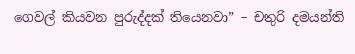ගෙවල් කියවන පුරුද්දක් තියෙනවා” – චතුරි දමයන්ති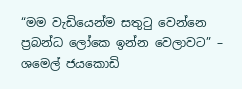“මම වැඩියෙන්ම සතුටු වෙන්නෙ ප්‍රබන්ධ ලෝකෙ ඉන්න වෙලාවට” – ශමෙල් ජයකොඩි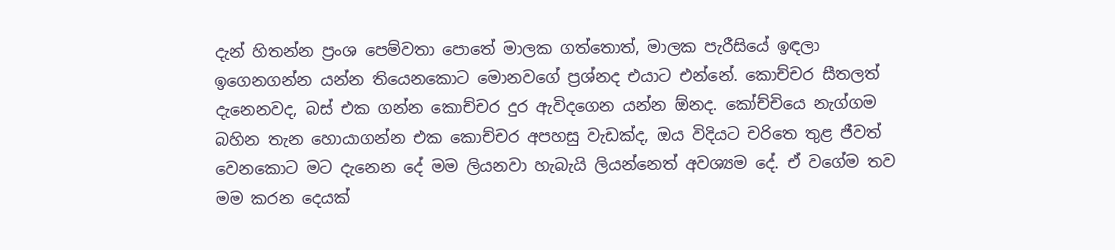දැන් හිතන්න ප්‍රංශ පෙම්වතා පොතේ මාලක ගත්තොත්, මාලක පැරීසියේ ඉඳලා ඉගෙනගන්න යන්න තියෙනකොට මොනවගේ ප්‍රශ්නද එයාට එන්නේ. කොච්චර සීතලත් දැනෙනවද, බස් එක ගන්න කොච්චර දුර ඇවිදගෙන යන්න ඕනද. කෝච්චියෙ නැග්ගම බහින තැන හොයාගන්න එක කොච්චර අපහසු වැඩක්ද, ඔය විදියට චරිතෙ තුළ ජීවත් වෙනකොට මට දැනෙන දේ මම ලියනවා හැබැයි ලියන්නෙත් අවශ්‍යම දේ. ඒ වගේම තව මම කරන දෙයක්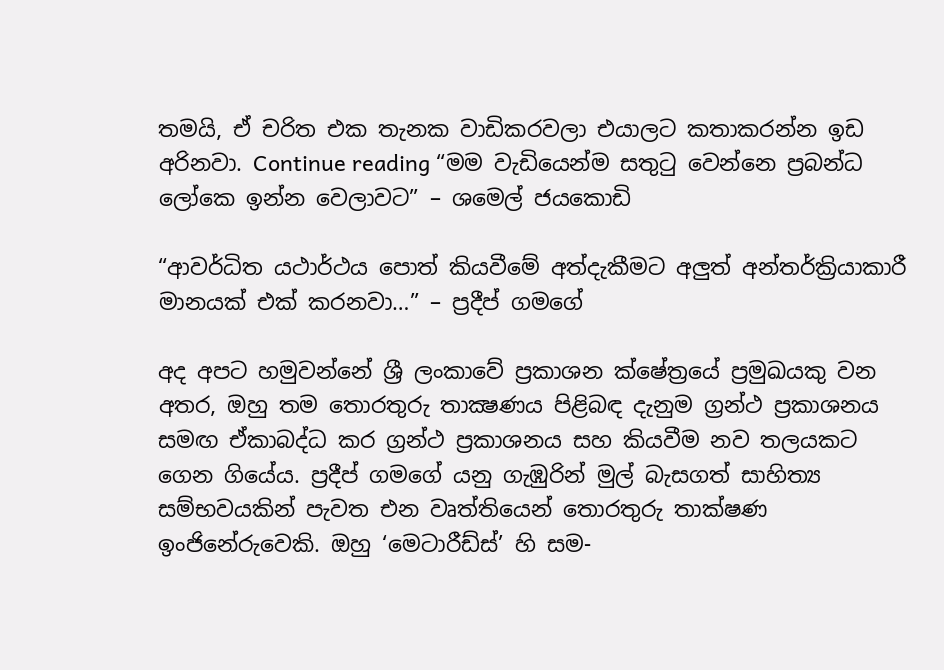තමයි, ඒ චරිත එක තැනක වාඩිකරවලා එයාලට කතාකරන්න ඉඩ අරිනවා. Continue reading “මම වැඩියෙන්ම සතුටු වෙන්නෙ ප්‍රබන්ධ ලෝකෙ ඉන්න වෙලාවට” – ශමෙල් ජයකොඩි

“ආවර්ධිත යථාර්ථය පොත් කියවීමේ අත්දැකීමට අලුත් අන්තර්ක්‍රියාකාරී මානයක් එක් කරනවා…” – ප්‍රදීප් ගමගේ

අද අපට හමුවන්නේ ශ්‍රී ලංකාවේ ප්‍රකාශන ක්ෂේත්‍රයේ ප්‍රමුඛයකු වන අතර, ඔහු තම තොරතුරු තාක්‍ෂණය පිළිබඳ දැනුම ග්‍රන්ථ ප්‍රකාශනය සමඟ ඒකාබද්ධ කර ග්‍රන්ථ ප්‍රකාශනය සහ කියවීම නව තලයකට ගෙන ගියේය. ප්‍රදීප් ගමගේ යනු ගැඹුරින් මුල් බැසගත් සාහිත්‍ය සම්භවයකින් පැවත එන වෘත්තියෙන් තොරතුරු තාක්ෂණ ඉංජිනේරුවෙකි. ඔහු ‘මෙටාරීඩ්ස්’ හි සම-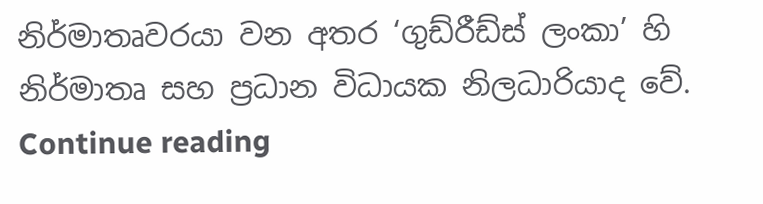නිර්මාතෘවරයා වන අතර ‘ගුඩ්රීඩ්ස් ලංකා’ හි නිර්මාතෘ සහ ප්‍රධාන විධායක නිලධාරියාද වේ. Continue reading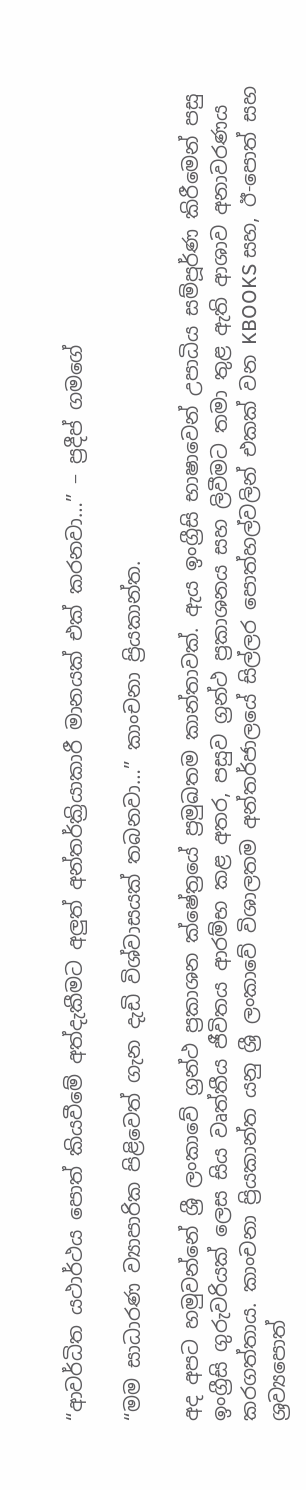“ආවර්ධිත යථාර්ථය පොත් කියවීමේ අත්දැකීමට අලුත් අන්තර්ක්‍රියාකාරී මානයක් එක් කරනවා…” – ප්‍රදීප් ගමගේ

“මම සාධාරණ ව්‍යාපාරික පිළිවෙත් ගැන දැඩි විශ්වාසයක් තබනවා…” කාංචනා ප්‍රියකාන්ත.

අද අපට හමුවන්නේ ශ්‍රී ලංකාවේ ග්‍රන්ථ ප්‍රකාශන ක්ෂේත්‍රයේ ප්‍රමුඛතම කාන්තාවක්. ඇය ඉංග්‍රීසි භාෂාවෙන් උපාධිය සම්පූර්ණ කිරීමෙන් පසු ඉංග්‍රීසි ගුරුවරියක් ලෙස සිය වෘත්තීය ජීවිතය ආරම්භ කළ අතර, පසුව ග්‍රන්ථ ප්‍රකාශනය සහ ලිවීමට තමා තුළ ඇති ආශාව අනාවරණය කරගත්තාය. කාංචනා ප්‍රියකාන්ත යනු ශ්‍රී ලංකාවේ විශාලතම අන්තර්ජාලයේ සිල්ලර පොත්හල්වලින් එකක් වන KBOOKS සහ, ඊ-පොත් සහ ශ්‍රව්‍යපොත්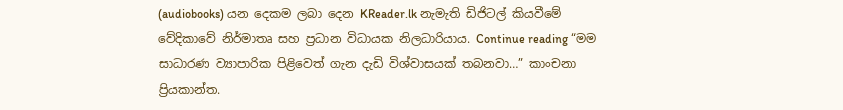(audiobooks) යන දෙකම ලබා දෙන KReader.lk නැමැති ඩිජිටල් කියවීමේ වේදිකාවේ නිර්මාතෘ සහ ප්‍රධාන විධායක නිලධාරියාය. Continue reading “මම සාධාරණ ව්‍යාපාරික පිළිවෙත් ගැන දැඩි විශ්වාසයක් තබනවා…” කාංචනා ප්‍රියකාන්ත.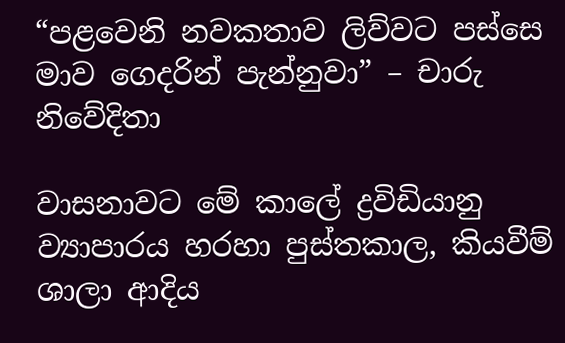“පළවෙනි නවකතාව ලිව්වට පස්සෙ මාව ගෙදරින් පැන්නුවා” – චාරු නිවේදිතා

වාසනාවට මේ කාලේ ද්‍රවිඩියානු ව්‍යාපාරය හරහා පුස්තකාල, කියවීම් ශාලා ආදිය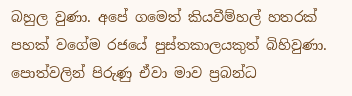බහුල වුණා. අපේ ගමෙත් කියවීම්හල් හතරක් පහක් වගේම රජයේ පුස්තකාලයකුත් බිහිවුණා. පොත්වලින් පිරුණු ඒවා මාව ප්‍රබන්ධ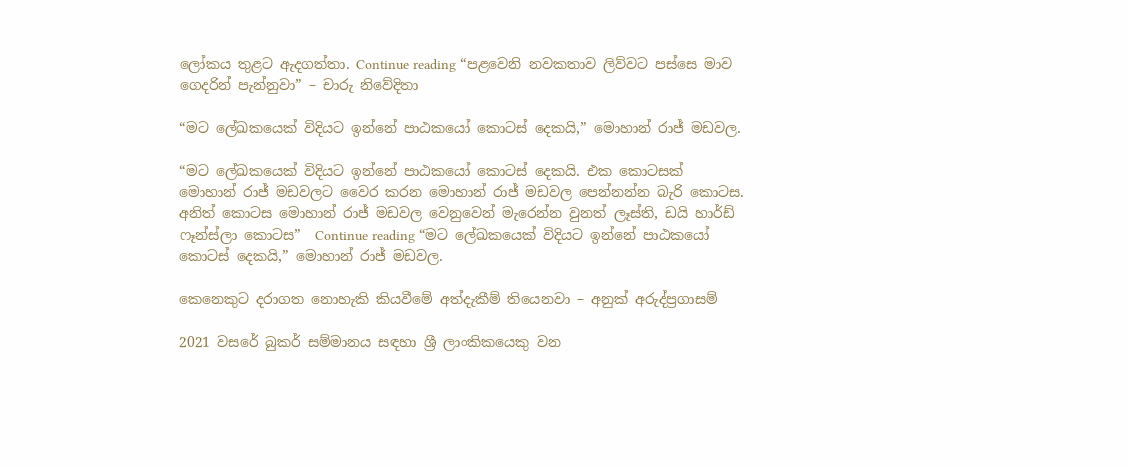ලෝකය තුළට ඇදගත්තා. Continue reading “පළවෙනි නවකතාව ලිව්වට පස්සෙ මාව ගෙදරින් පැන්නුවා” – චාරු නිවේදිතා

“මට ලේඛකයෙක් විදියට ඉන්නේ පාඨකයෝ කොටස් දෙකයි,” මොහාන් රාජ් මඩවල.

“මට ලේඛකයෙක් විදියට ඉන්නේ පාඨකයෝ කොටස් දෙකයි. එක කොටසක් මොහාන් රාජ් මඩවලට වෛර කරන මොහාන් රාජ් මඩවල පෙන්නන්න බැරි කොටස. අනිත් කොටස මොහාන් රාජ් මඩවල වෙනුවෙන් මැරෙන්න වුනත් ලෑස්ති, ඩයි හාර්ඩ් ෆෑන්ස්ලා කොටස”  Continue reading “මට ලේඛකයෙක් විදියට ඉන්නේ පාඨකයෝ කොටස් දෙකයි,” මොහාන් රාජ් මඩවල.

කෙනෙකුට දරාගත නොහැකි කියවීමේ අත්දැකීම් තියෙනවා – අනුක් අරුද්ප්‍රගාසම්

2021 වසරේ බුකර් සම්මානය සඳහා ශ්‍රී ලාංකිකයෙකු වන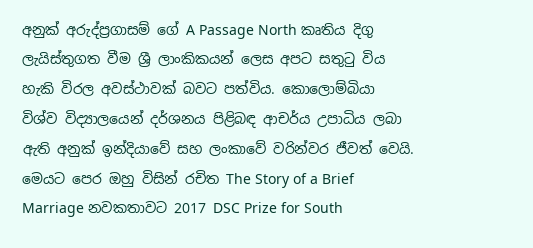අනුක් අරුද්ප්‍රගාසම් ගේ A Passage North කෘතිය දිගු ලැයිස්තුගත වීම ශ්‍රී ලාංකිකයන් ලෙස අපට සතුටු විය හැකි විරල අවස්ථාවක් බවට පත්විය. කොලොම්බියා විශ්ව විද්‍යාලයෙන් දර්ශනය පිළිබඳ ආචර්ය උපාධිය ලබා ඇති අනුක් ඉන්දියාවේ සහ ලංකාවේ වරින්වර ජීවත් වෙයි. මෙයට පෙර ඔහු විසින් රචිත The Story of a Brief Marriage නවකතාවට 2017 DSC Prize for South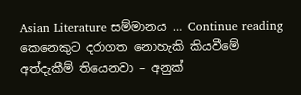Asian Literature සම්මානය … Continue reading කෙනෙකුට දරාගත නොහැකි කියවීමේ අත්දැකීම් තියෙනවා – අනුක්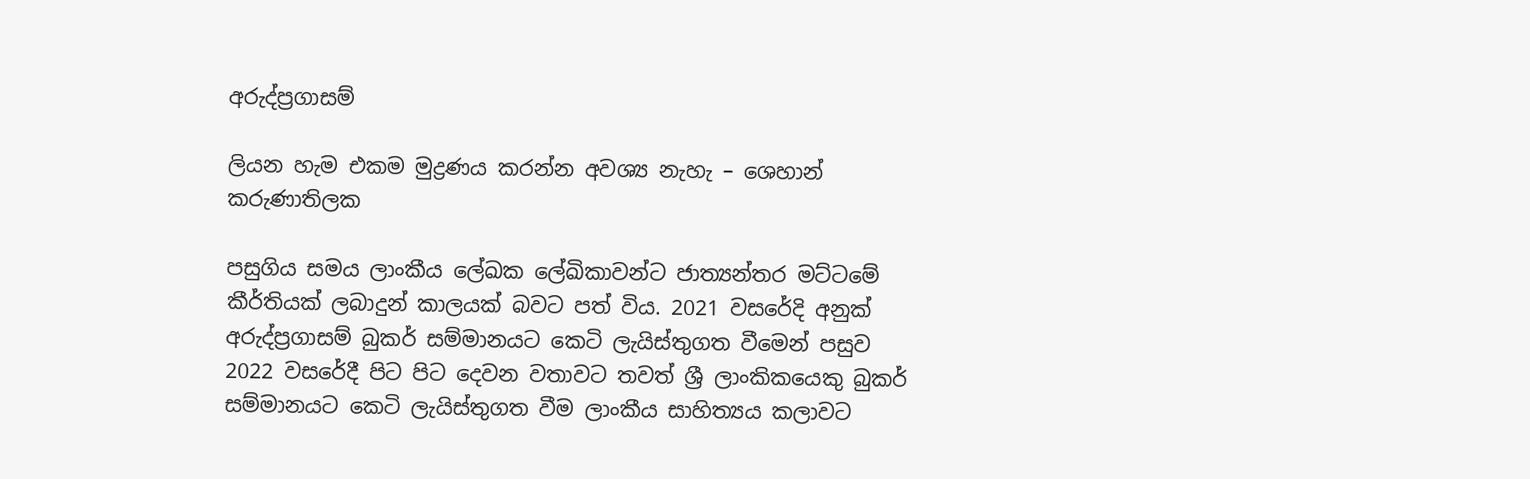අරුද්ප්‍රගාසම්

ලියන හැම එකම මුද්‍රණය කරන්න අවශ්‍ය නැහැ – ශෙහාන් කරුණාතිලක

පසුගිය සමය ලාංකීය ලේඛක ලේඛිකාවන්ට ජාත්‍යන්තර මට්ටමේ කීර්තියක් ලබාදුන් කාලයක් බවට පත් විය. 2021 වසරේදි අනුක් අරුද්ප්‍රගාසම් බුකර් සම්මානයට කෙටි ලැයිස්තුගත වීමෙන් පසුව 2022 වසරේදී පිට පිට දෙවන වතාවට තවත් ශ්‍රී ලාංකිකයෙකු බුකර් සම්මානයට කෙටි ලැයිස්තුගත වීම ලාංකීය සාහිත්‍යය කලාවට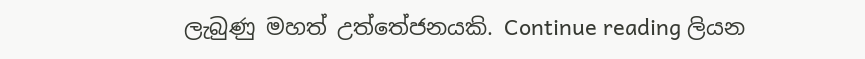ලැබුණු මහත් උත්තේජනයකි. Continue reading ලියන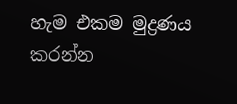හැම එකම මුද්‍රණය කරන්න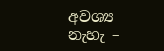අවශ්‍ය නැහැ –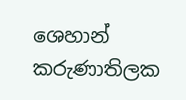ශෙහාන් කරුණාතිලක